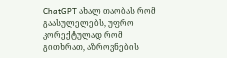ChatGPT ახალ თაობას რომ გაასულელებს, უფრო კორექტულად რომ გითხრათ, აზროვნების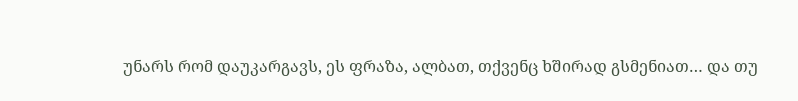უნარს რომ დაუკარგავს, ეს ფრაზა, ალბათ, თქვენც ხშირად გსმენიათ… და თუ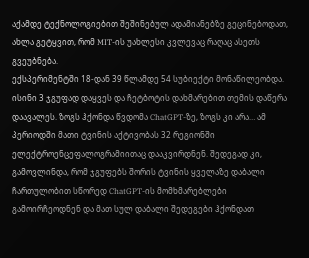აქამდე ტექნოლოგიებით შეშინებულ ადამიანებზე გეცინებოდათ, ახლა გეტყვით, რომ MIT-ის უახლესი კვლევაც რაღაც ასეთს გვეუბნება.
ექსპერიმენტში 18-დან 39 წლამდე 54 სუბიექტი მონაწილეობდა. ისინი 3 ჯგუფად დაყვეს და ჩეტბოტის დახმარებით თემის დაწერა დაავალეს. ზოგს ჰქონდა წვდომა ChatGPT-ზე, ზოგს კი არა… ამ პერიოდში მათი ტვინის აქტივობას 32 რეგიონში ელექტროენცეფალოგრამიითაც დააკვირდნენ. შედეგად კი, გამოვლინდა, რომ ჯგუფებს შორის ტვინის ყველაზე დაბალი ჩართულობით სწორედ ChatGPT-ის მომხმარებლები გამოირჩეოდნენ და მათ სულ დაბალი შედეგები ჰქონდათ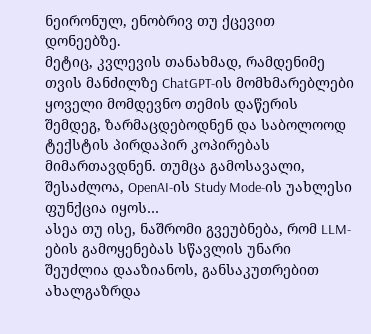ნეირონულ, ენობრივ თუ ქცევით დონეებზე.
მეტიც, კვლევის თანახმად, რამდენიმე თვის მანძილზე ChatGPT-ის მომხმარებლები ყოველი მომდევნო თემის დაწერის შემდეგ, ზარმაცდებოდნენ და საბოლოოდ ტექსტის პირდაპირ კოპირებას მიმართავდნენ. თუმცა გამოსავალი, შესაძლოა, OpenAI-ის Study Mode-ის უახლესი ფუნქცია იყოს…
ასეა თუ ისე, ნაშრომი გვეუბნება, რომ LLM-ების გამოყენებას სწავლის უნარი შეუძლია დააზიანოს, განსაკუთრებით ახალგაზრდა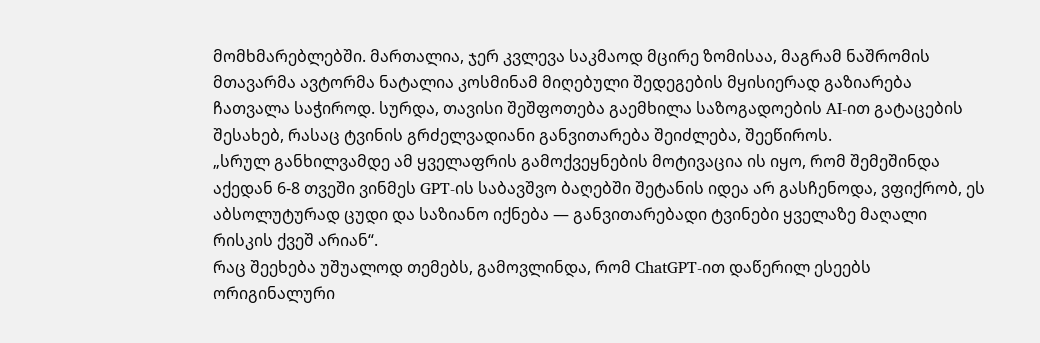მომხმარებლებში. მართალია, ჯერ კვლევა საკმაოდ მცირე ზომისაა, მაგრამ ნაშრომის მთავარმა ავტორმა ნატალია კოსმინამ მიღებული შედეგების მყისიერად გაზიარება ჩათვალა საჭიროდ. სურდა, თავისი შეშფოთება გაემხილა საზოგადოების AI-ით გატაცების შესახებ, რასაც ტვინის გრძელვადიანი განვითარება შეიძლება, შეეწიროს.
„სრულ განხილვამდე ამ ყველაფრის გამოქვეყნების მოტივაცია ის იყო, რომ შემეშინდა აქედან 6-8 თვეში ვინმეს GPT-ის საბავშვო ბაღებში შეტანის იდეა არ გასჩენოდა, ვფიქრობ, ეს აბსოლუტურად ცუდი და საზიანო იქნება — განვითარებადი ტვინები ყველაზე მაღალი რისკის ქვეშ არიან“.
რაც შეეხება უშუალოდ თემებს, გამოვლინდა, რომ ChatGPT-ით დაწერილ ესეებს ორიგინალური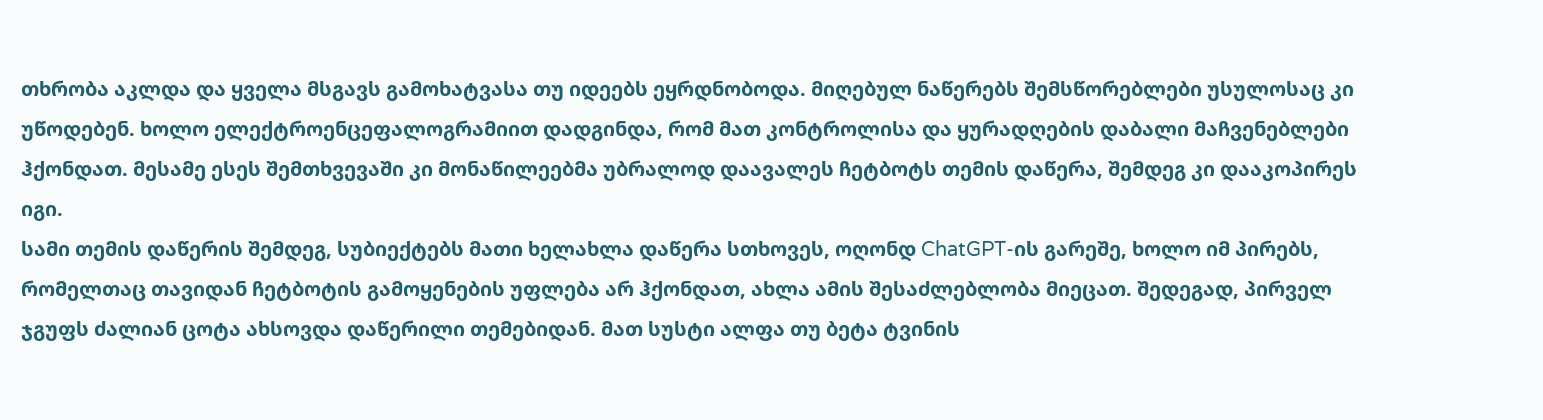თხრობა აკლდა და ყველა მსგავს გამოხატვასა თუ იდეებს ეყრდნობოდა. მიღებულ ნაწერებს შემსწორებლები უსულოსაც კი უწოდებენ. ხოლო ელექტროენცეფალოგრამიით დადგინდა, რომ მათ კონტროლისა და ყურადღების დაბალი მაჩვენებლები ჰქონდათ. მესამე ესეს შემთხვევაში კი მონაწილეებმა უბრალოდ დაავალეს ჩეტბოტს თემის დაწერა, შემდეგ კი დააკოპირეს იგი.
სამი თემის დაწერის შემდეგ, სუბიექტებს მათი ხელახლა დაწერა სთხოვეს, ოღონდ ChatGPT-ის გარეშე, ხოლო იმ პირებს, რომელთაც თავიდან ჩეტბოტის გამოყენების უფლება არ ჰქონდათ, ახლა ამის შესაძლებლობა მიეცათ. შედეგად, პირველ ჯგუფს ძალიან ცოტა ახსოვდა დაწერილი თემებიდან. მათ სუსტი ალფა თუ ბეტა ტვინის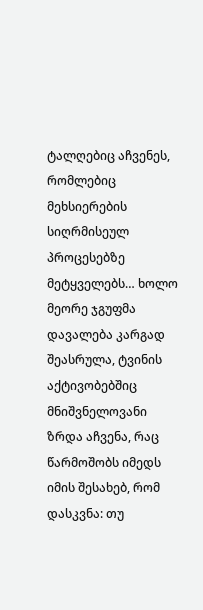ტალღებიც აჩვენეს, რომლებიც მეხსიერების სიღრმისეულ პროცესებზე მეტყველებს… ხოლო მეორე ჯგუფმა დავალება კარგად შეასრულა, ტვინის აქტივობებშიც მნიშვნელოვანი ზრდა აჩვენა, რაც წარმოშობს იმედს იმის შესახებ, რომ
დასკვნა: თუ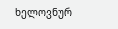ხელოვნურ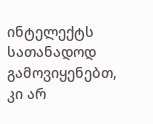ინტელექტს სათანადოდ გამოვიყენებთ, კი არ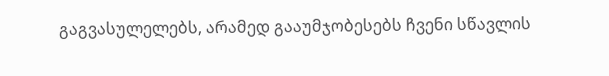გაგვასულელებს, არამედ გააუმჯობესებს ჩვენი სწავლის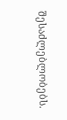შესაძლებლობებს.